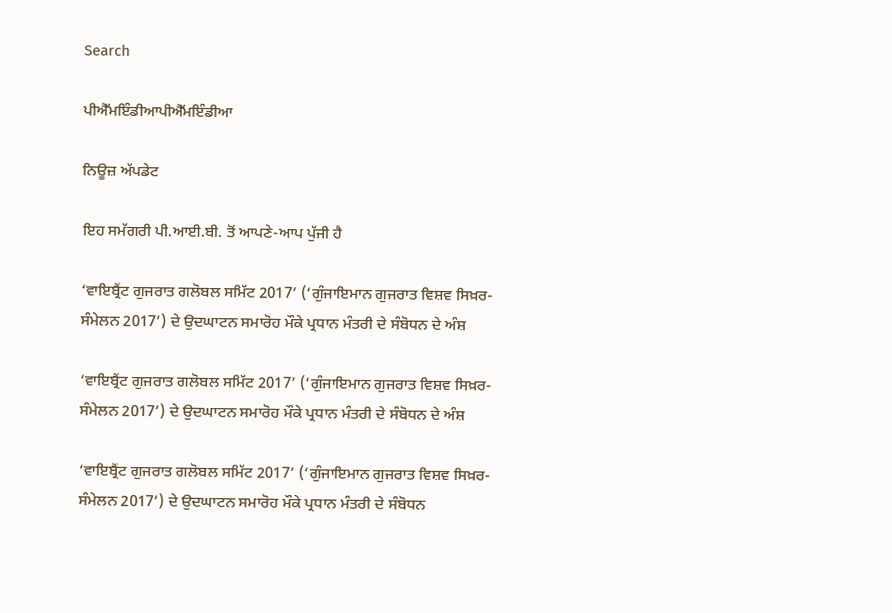Search

ਪੀਐੱਮਇੰਡੀਆਪੀਐੱਮਇੰਡੀਆ

ਨਿਊਜ਼ ਅੱਪਡੇਟ

ਇਹ ਸਮੱਗਰੀ ਪੀ.ਆਈ.ਬੀ. ਤੋਂ ਆਪਣੇ-ਆਪ ਪੁੱਜੀ ਹੈ

‘ਵਾਇਬ੍ਰੈਂਟ ਗੁਜਰਾਤ ਗਲੋਬਲ ਸਮਿੱਟ 2017’ (‘ਗੁੰਜਾਇਮਾਨ ਗੁਜਰਾਤ ਵਿਸ਼ਵ ਸਿਖ਼ਰ-ਸੰਮੇਲਨ 2017’) ਦੇ ਉਦਘਾਟਨ ਸਮਾਰੋਹ ਮੌਕੇ ਪ੍ਰਧਾਨ ਮੰਤਰੀ ਦੇ ਸੰਬੋਧਨ ਦੇ ਅੰਸ਼

‘ਵਾਇਬ੍ਰੈਂਟ ਗੁਜਰਾਤ ਗਲੋਬਲ ਸਮਿੱਟ 2017’ (‘ਗੁੰਜਾਇਮਾਨ ਗੁਜਰਾਤ ਵਿਸ਼ਵ ਸਿਖ਼ਰ-ਸੰਮੇਲਨ 2017’) ਦੇ ਉਦਘਾਟਨ ਸਮਾਰੋਹ ਮੌਕੇ ਪ੍ਰਧਾਨ ਮੰਤਰੀ ਦੇ ਸੰਬੋਧਨ ਦੇ ਅੰਸ਼

‘ਵਾਇਬ੍ਰੈਂਟ ਗੁਜਰਾਤ ਗਲੋਬਲ ਸਮਿੱਟ 2017’ (‘ਗੁੰਜਾਇਮਾਨ ਗੁਜਰਾਤ ਵਿਸ਼ਵ ਸਿਖ਼ਰ-ਸੰਮੇਲਨ 2017’) ਦੇ ਉਦਘਾਟਨ ਸਮਾਰੋਹ ਮੌਕੇ ਪ੍ਰਧਾਨ ਮੰਤਰੀ ਦੇ ਸੰਬੋਧਨ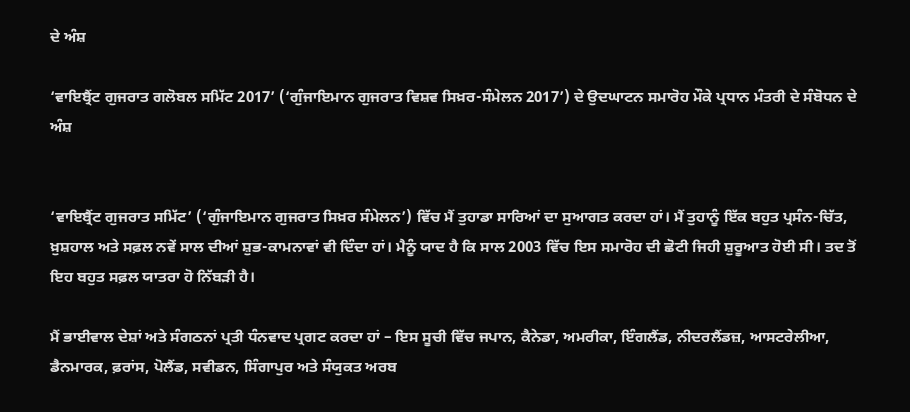ਦੇ ਅੰਸ਼

‘ਵਾਇਬ੍ਰੈਂਟ ਗੁਜਰਾਤ ਗਲੋਬਲ ਸਮਿੱਟ 2017’ (‘ਗੁੰਜਾਇਮਾਨ ਗੁਜਰਾਤ ਵਿਸ਼ਵ ਸਿਖ਼ਰ-ਸੰਮੇਲਨ 2017’) ਦੇ ਉਦਘਾਟਨ ਸਮਾਰੋਹ ਮੌਕੇ ਪ੍ਰਧਾਨ ਮੰਤਰੀ ਦੇ ਸੰਬੋਧਨ ਦੇ ਅੰਸ਼


‘ਵਾਇਬ੍ਰੈਂਟ ਗੁਜਰਾਤ ਸਮਿੱਟ’ (‘ਗੁੰਜਾਇਮਾਨ ਗੁਜਰਾਤ ਸਿਖ਼ਰ ਸੰਮੇਲਨ’) ਵਿੱਚ ਮੈਂ ਤੁਹਾਡਾ ਸਾਰਿਆਂ ਦਾ ਸੁਆਗਤ ਕਰਦਾ ਹਾਂ। ਮੈਂ ਤੁਹਾਨੂੰ ਇੱਕ ਬਹੁਤ ਪ੍ਰਸੰਨ-ਚਿੱਤ, ਖ਼ੁਸ਼ਹਾਲ ਅਤੇ ਸਫ਼ਲ ਨਵੇਂ ਸਾਲ ਦੀਆਂ ਸ਼ੁਭ-ਕਾਮਨਾਵਾਂ ਵੀ ਦਿੰਦਾ ਹਾਂ। ਮੈਨੂੰ ਯਾਦ ਹੈ ਕਿ ਸਾਲ 2003 ਵਿੱਚ ਇਸ ਸਮਾਰੋਹ ਦੀ ਛੋਟੀ ਜਿਹੀ ਸ਼ੁਰੂਆਤ ਹੋਈ ਸੀ। ਤਦ ਤੋਂ ਇਹ ਬਹੁਤ ਸਫ਼ਲ ਯਾਤਰਾ ਹੋ ਨਿੱਬੜੀ ਹੈ।

ਮੈਂ ਭਾਈਵਾਲ ਦੇਸ਼ਾਂ ਅਤੇ ਸੰਗਠਨਾਂ ਪ੍ਰਤੀ ਧੰਨਵਾਦ ਪ੍ਰਗਟ ਕਰਦਾ ਹਾਂ – ਇਸ ਸੂਚੀ ਵਿੱਚ ਜਪਾਨ, ਕੈਨੇਡਾ, ਅਮਰੀਕਾ, ਇੰਗਲੈਂਡ, ਨੀਦਰਲੈਂਡਜ਼, ਆਸਟਰੇਲੀਆ, ਡੈਨਮਾਰਕ, ਫ਼ਰਾਂਸ, ਪੋਲੈਂਡ, ਸਵੀਡਨ, ਸਿੰਗਾਪੁਰ ਅਤੇ ਸੰਯੁਕਤ ਅਰਬ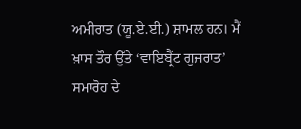ਅਮੀਰਾਤ (ਯੂ.ਏ.ਈ.) ਸ਼ਾਮਲ ਹਨ। ਮੈਂ ਖ਼ਾਸ ਤੌਰ ਉੱਤੇ ‘ਵਾਇਬ੍ਰੈਂਟ ਗੁਜਰਾਤ’ ਸਮਾਰੋਹ ਦੇ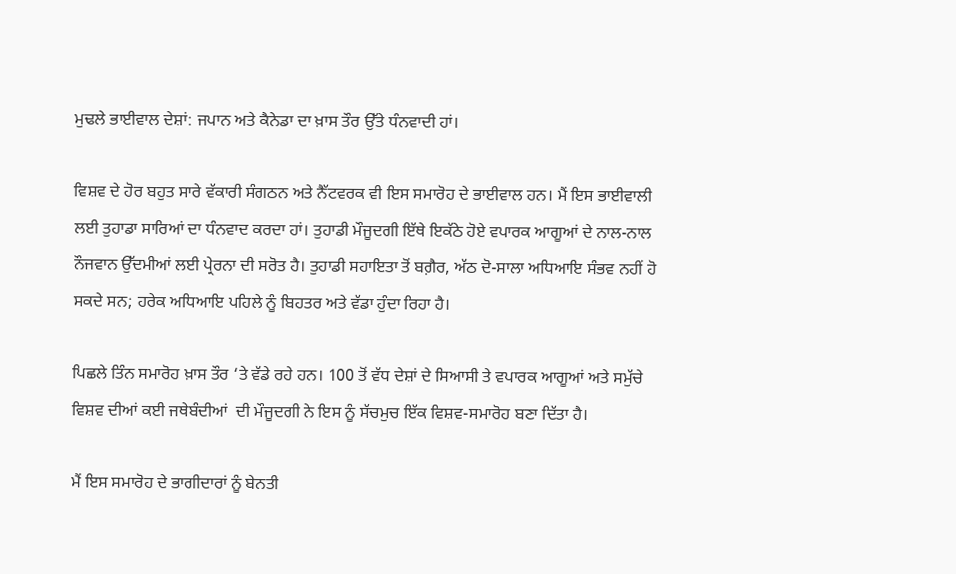ਮੁਢਲੇ ਭਾਈਵਾਲ ਦੇਸ਼ਾਂ: ਜਪਾਨ ਅਤੇ ਕੈਨੇਡਾ ਦਾ ਖ਼ਾਸ ਤੌਰ ਉੱਤੇ ਧੰਨਵਾਦੀ ਹਾਂ।

ਵਿਸ਼ਵ ਦੇ ਹੋਰ ਬਹੁਤ ਸਾਰੇ ਵੱਕਾਰੀ ਸੰਗਠਨ ਅਤੇ ਨੈੱਟਵਰਕ ਵੀ ਇਸ ਸਮਾਰੋਹ ਦੇ ਭਾਈਵਾਲ ਹਨ। ਮੈਂ ਇਸ ਭਾਈਵਾਲੀ ਲਈ ਤੁਹਾਡਾ ਸਾਰਿਆਂ ਦਾ ਧੰਨਵਾਦ ਕਰਦਾ ਹਾਂ। ਤੁਹਾਡੀ ਮੌਜੂਦਗੀ ਇੱਥੇ ਇਕੱਠੇ ਹੋਏ ਵਪਾਰਕ ਆਗੂਆਂ ਦੇ ਨਾਲ-ਨਾਲ ਨੌਜਵਾਨ ਉੱਦਮੀਆਂ ਲਈ ਪ੍ਰੇਰਨਾ ਦੀ ਸਰੋਤ ਹੈ। ਤੁਹਾਡੀ ਸਹਾਇਤਾ ਤੋਂ ਬਗ਼ੈਰ, ਅੱਠ ਦੋ-ਸਾਲਾ ਅਧਿਆਇ ਸੰਭਵ ਨਹੀਂ ਹੋ ਸਕਦੇ ਸਨ; ਹਰੇਕ ਅਧਿਆਇ ਪਹਿਲੇ ਨੂੰ ਬਿਹਤਰ ਅਤੇ ਵੱਡਾ ਹੁੰਦਾ ਰਿਹਾ ਹੈ।

ਪਿਛਲੇ ਤਿੰਨ ਸਮਾਰੋਹ ਖ਼ਾਸ ਤੌਰ ‘ਤੇ ਵੱਡੇ ਰਹੇ ਹਨ। 100 ਤੋਂ ਵੱਧ ਦੇਸ਼ਾਂ ਦੇ ਸਿਆਸੀ ਤੇ ਵਪਾਰਕ ਆਗੂਆਂ ਅਤੇ ਸਮੁੱਚੇ ਵਿਸ਼ਵ ਦੀਆਂ ਕਈ ਜਥੇਬੰਦੀਆਂ  ਦੀ ਮੌਜੂਦਗੀ ਨੇ ਇਸ ਨੂੰ ਸੱਚਮੁਚ ਇੱਕ ਵਿਸ਼ਵ-ਸਮਾਰੋਹ ਬਣਾ ਦਿੱਤਾ ਹੈ।

ਮੈਂ ਇਸ ਸਮਾਰੋਹ ਦੇ ਭਾਗੀਦਾਰਾਂ ਨੂੰ ਬੇਨਤੀ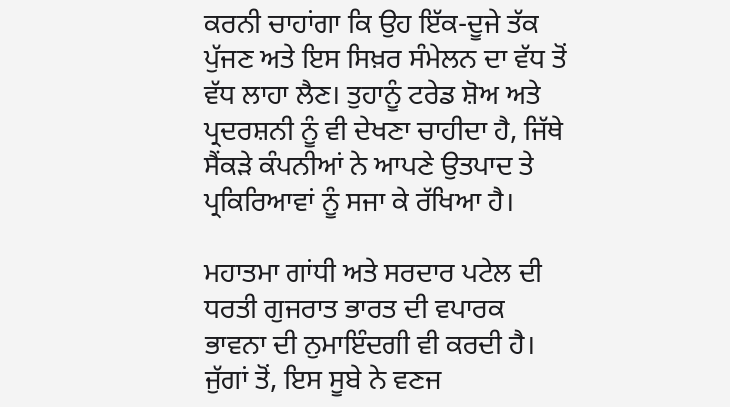ਕਰਨੀ ਚਾਹਾਂਗਾ ਕਿ ਉਹ ਇੱਕ-ਦੂਜੇ ਤੱਕ ਪੁੱਜਣ ਅਤੇ ਇਸ ਸਿਖ਼ਰ ਸੰਮੇਲਨ ਦਾ ਵੱਧ ਤੋਂ ਵੱਧ ਲਾਹਾ ਲੈਣ। ਤੁਹਾਨੂੰ ਟਰੇਡ ਸ਼ੋਅ ਅਤੇ ਪ੍ਰਦਰਸ਼ਨੀ ਨੂੰ ਵੀ ਦੇਖਣਾ ਚਾਹੀਦਾ ਹੈ, ਜਿੱਥੇ ਸੈਂਕੜੇ ਕੰਪਨੀਆਂ ਨੇ ਆਪਣੇ ਉਤਪਾਦ ਤੇ ਪ੍ਰਕਿਰਿਆਵਾਂ ਨੂੰ ਸਜਾ ਕੇ ਰੱਖਿਆ ਹੈ।

ਮਹਾਤਮਾ ਗਾਂਧੀ ਅਤੇ ਸਰਦਾਰ ਪਟੇਲ ਦੀ ਧਰਤੀ ਗੁਜਰਾਤ ਭਾਰਤ ਦੀ ਵਪਾਰਕ ਭਾਵਨਾ ਦੀ ਨੁਮਾਇੰਦਗੀ ਵੀ ਕਰਦੀ ਹੈ। ਜੁੱਗਾਂ ਤੋਂ, ਇਸ ਸੂਬੇ ਨੇ ਵਣਜ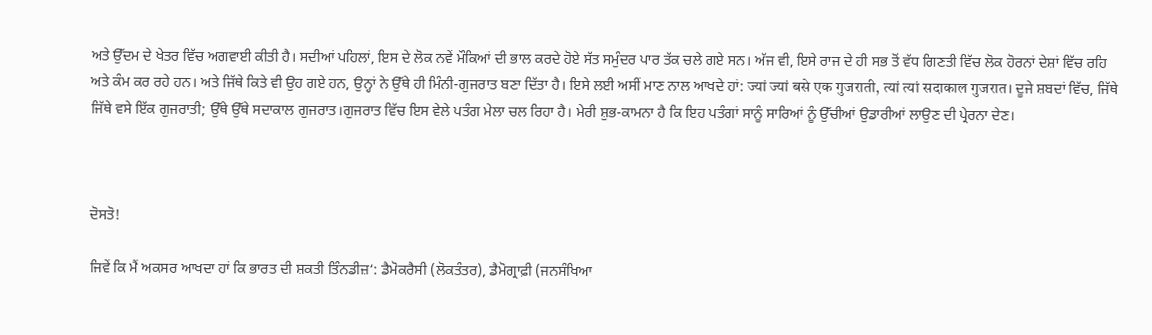ਅਤੇ ਉੱਦਮ ਦੇ ਖੇਤਰ ਵਿੱਚ ਅਗਵਾਈ ਕੀਤੀ ਹੈ। ਸਦੀਆਂ ਪਹਿਲਾਂ, ਇਸ ਦੇ ਲੋਕ ਨਵੇਂ ਮੌਕਿਆਂ ਦੀ ਭਾਲ ਕਰਦੇ ਹੋਏ ਸੱਤ ਸਮੁੰਦਰ ਪਾਰ ਤੱਕ ਚਲੇ ਗਏ ਸਨ। ਅੱਜ ਵੀ, ਇਸੇ ਰਾਜ ਦੇ ਹੀ ਸਭ ਤੋਂ ਵੱਧ ਗਿਣਤੀ ਵਿੱਚ ਲੋਕ ਹੋਰਨਾਂ ਦੇਸ਼ਾਂ ਵਿੱਚ ਰਹਿ ਅਤੇ ਕੰਮ ਕਰ ਰਹੇ ਹਨ। ਅਤੇ ਜਿੱਥੇ ਕਿਤੇ ਵੀ ਉਹ ਗਏ ਹਨ, ਉਨ੍ਹਾਂ ਨੇ ਉੱਥੇ ਹੀ ਮਿੰਨੀ-ਗੁਜਰਾਤ ਬਣਾ ਦਿੱਤਾ ਹੈ। ਇਸੇ ਲਈ ਅਸੀਂ ਮਾਣ ਨਾਲ ਆਖਦੇ ਹਾਂ: ज्यां ज्यां बसे एक गुजराती, त्यां त्यां सदाकाल गुजरात। ਦੂਜੇ ਸ਼ਬਦਾਂ ਵਿੱਚ, ਜਿੱਥੇ ਜਿੱਥੇ ਵਸੇ ਇੱਕ ਗੁਜਰਾਤੀ; ਉੱਥੇ ਉੱਥੇ ਸਦਾਕਾਲ ਗੁਜਰਾਤ।ਗੁਜਰਾਤ ਵਿੱਚ ਇਸ ਵੇਲੇ ਪਤੰਗ ਮੇਲਾ ਚਲ ਰਿਹਾ ਹੈ। ਮੇਰੀ ਸ਼ੁਭ-ਕਾਮਨਾ ਹੈ ਕਿ ਇਹ ਪਤੰਗਾਂ ਸਾਨੂੰ ਸਾਰਿਆਂ ਨੂੰ ਉੱਚੀਆਂ ਉਡਾਰੀਆਂ ਲਾਉਣ ਦੀ ਪ੍ਰੇਰਨਾ ਦੇਣ।



ਦੋਸਤੋ!

ਜਿਵੇਂ ਕਿ ਮੈਂ ਅਕਸਰ ਆਖਦਾ ਹਾਂ ਕਿ ਭਾਰਤ ਦੀ ਸ਼ਕਤੀ ਤਿੰਨਡੀਜ਼‘: ਡੈਮੋਕਰੈਸੀ (ਲੋਕਤੰਤਰ), ਡੈਮੋਗ੍ਰਾਫ਼ੀ (ਜਨਸੰਖਿਆ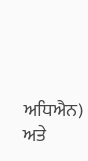ਅਧਿਐਨ) ਅਤੇ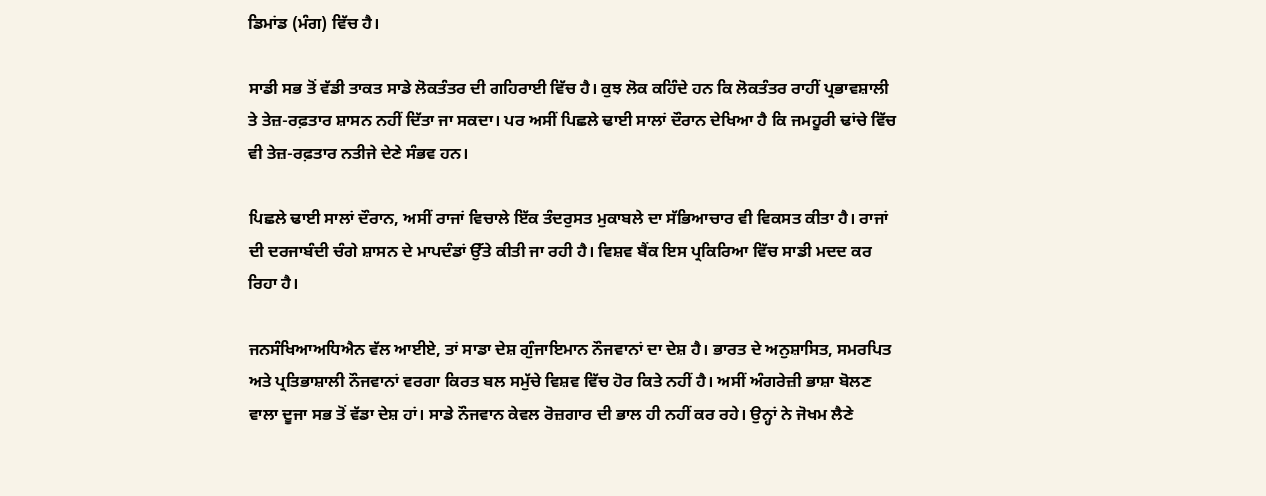ਡਿਮਾਂਡ (ਮੰਗ) ਵਿੱਚ ਹੈ।

ਸਾਡੀ ਸਭ ਤੋਂ ਵੱਡੀ ਤਾਕਤ ਸਾਡੇ ਲੋਕਤੰਤਰ ਦੀ ਗਹਿਰਾਈ ਵਿੱਚ ਹੈ। ਕੁਝ ਲੋਕ ਕਹਿੰਦੇ ਹਨ ਕਿ ਲੋਕਤੰਤਰ ਰਾਹੀਂ ਪ੍ਰਭਾਵਸ਼ਾਲੀ ਤੇ ਤੇਜ਼-ਰਫ਼ਤਾਰ ਸ਼ਾਸਨ ਨਹੀਂ ਦਿੱਤਾ ਜਾ ਸਕਦਾ। ਪਰ ਅਸੀਂ ਪਿਛਲੇ ਢਾਈ ਸਾਲਾਂ ਦੌਰਾਨ ਦੇਖਿਆ ਹੈ ਕਿ ਜਮਹੂਰੀ ਢਾਂਚੇ ਵਿੱਚ ਵੀ ਤੇਜ਼-ਰਫ਼ਤਾਰ ਨਤੀਜੇ ਦੇਣੇ ਸੰਭਵ ਹਨ।

ਪਿਛਲੇ ਢਾਈ ਸਾਲਾਂ ਦੌਰਾਨ, ਅਸੀਂ ਰਾਜਾਂ ਵਿਚਾਲੇ ਇੱਕ ਤੰਦਰੁਸਤ ਮੁਕਾਬਲੇ ਦਾ ਸੱਭਿਆਚਾਰ ਵੀ ਵਿਕਸਤ ਕੀਤਾ ਹੈ। ਰਾਜਾਂ ਦੀ ਦਰਜਾਬੰਦੀ ਚੰਗੇ ਸ਼ਾਸਨ ਦੇ ਮਾਪਦੰਡਾਂ ਉੱਤੇ ਕੀਤੀ ਜਾ ਰਹੀ ਹੈ। ਵਿਸ਼ਵ ਬੈਂਕ ਇਸ ਪ੍ਰਕਿਰਿਆ ਵਿੱਚ ਸਾਡੀ ਮਦਦ ਕਰ ਰਿਹਾ ਹੈ।

ਜਨਸੰਖਿਆਅਧਿਐਨ ਵੱਲ ਆਈਏ, ਤਾਂ ਸਾਡਾ ਦੇਸ਼ ਗੁੰਜਾਇਮਾਨ ਨੌਜਵਾਨਾਂ ਦਾ ਦੇਸ਼ ਹੈ। ਭਾਰਤ ਦੇ ਅਨੁਸ਼ਾਸਿਤ, ਸਮਰਪਿਤ ਅਤੇ ਪ੍ਰਤਿਭਾਸ਼ਾਲੀ ਨੌਜਵਾਨਾਂ ਵਰਗਾ ਕਿਰਤ ਬਲ ਸਮੁੱਚੇ ਵਿਸ਼ਵ ਵਿੱਚ ਹੋਰ ਕਿਤੇ ਨਹੀਂ ਹੈ। ਅਸੀਂ ਅੰਗਰੇਜ਼ੀ ਭਾਸ਼ਾ ਬੋਲਣ ਵਾਲਾ ਦੂਜਾ ਸਭ ਤੋਂ ਵੱਡਾ ਦੇਸ਼ ਹਾਂ। ਸਾਡੇ ਨੌਜਵਾਨ ਕੇਵਲ ਰੋਜ਼ਗਾਰ ਦੀ ਭਾਲ ਹੀ ਨਹੀਂ ਕਰ ਰਹੇ। ਉਨ੍ਹਾਂ ਨੇ ਜੋਖਮ ਲੈਣੇ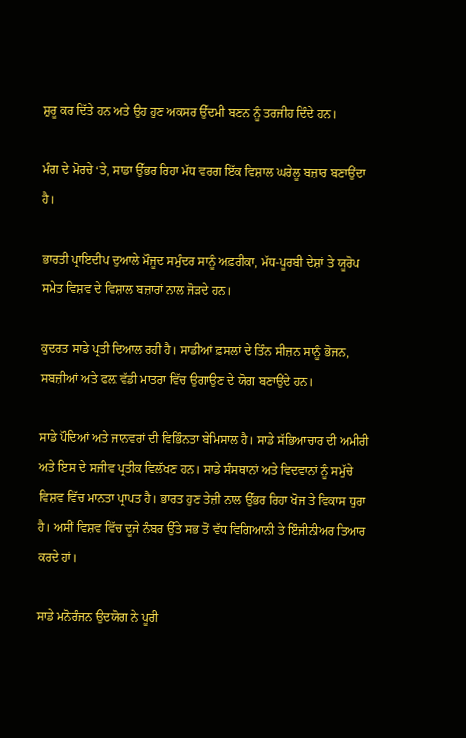ਸ਼ੁਰੂ ਕਰ ਦਿੱਤੇ ਹਨ ਅਤੇ ਉਹ ਹੁਣ ਅਕਸਰ ਉੱਦਮੀ ਬਣਨ ਨੂੰ ਤਰਜੀਹ ਦਿੰਦੇ ਹਨ।

ਮੰਗ ਦੇ ਮੋਰਚੇ ‘ਤੇ, ਸਾਡਾ ਉੱਭਰ ਰਿਹਾ ਮੱਧ ਵਰਗ ਇੱਕ ਵਿਸ਼ਾਲ ਘਰੇਲੂ ਬਜ਼ਾਰ ਬਣਾਉਂਦਾ ਹੈ।

ਭਾਰਤੀ ਪ੍ਰਾਇਦੀਪ ਦੁਆਲੇ ਮੌਜੂਦ ਸਮੁੰਦਰ ਸਾਨੂੰ ਅਫ਼ਰੀਕਾ, ਮੱਧ-ਪੂਰਬੀ ਦੇਸ਼ਾਂ ਤੇ ਯੂਰੋਪ ਸਮੇਤ ਵਿਸ਼ਵ ਦੇ ਵਿਸ਼ਾਲ ਬਜ਼ਾਰਾਂ ਨਾਲ ਜੋੜਦੇ ਹਨ।

ਕੁਦਰਤ ਸਾਡੇ ਪ੍ਰਤੀ ਦਿਆਲ ਰਹੀ ਹੈ। ਸਾਡੀਆਂ ਫ਼ਸਲਾਂ ਦੇ ਤਿੰਨ ਸੀਜ਼ਨ ਸਾਨੂੰ ਭੋਜਨ, ਸਬਜ਼ੀਆਂ ਅਤੇ ਫਲ਼ ਵੱਡੀ ਮਾਤਰਾ ਵਿੱਚ ਉਗਾਉਣ ਦੇ ਯੋਗ ਬਣਾਉਂਦੇ ਹਨ।

ਸਾਡੇ ਪੌਦਿਆਂ ਅਤੇ ਜਾਨਵਰਾਂ ਦੀ ਵਿਭਿੰਨਤਾ ਬੇਮਿਸਾਲ ਹੈ। ਸਾਡੇ ਸੱਭਿਆਚਾਰ ਦੀ ਅਮੀਰੀ ਅਤੇ ਇਸ ਦੇ ਸਜੀਵ ਪ੍ਰਤੀਕ ਵਿਲੱਖਣ ਹਨ। ਸਾਡੇ ਸੰਸਥਾਨਾਂ ਅਤੇ ਵਿਦਵਾਨਾਂ ਨੂੰ ਸਮੁੱਚੇ ਵਿਸ਼ਵ ਵਿੱਚ ਮਾਨਤਾ ਪ੍ਰਾਪਤ ਹੈ। ਭਾਰਤ ਹੁਣ ਤੇਜ਼ੀ ਨਾਲ ਉੱਭਰ ਰਿਹਾ ਖੋਜ ਤੇ ਵਿਕਾਸ ਧੁਰਾ ਹੈ। ਅਸੀਂ ਵਿਸ਼ਵ ਵਿੱਚ ਦੂਜੇ ਨੰਬਰ ਉੱਤੇ ਸਭ ਤੋਂ ਵੱਧ ਵਿਗਿਆਨੀ ਤੇ ਇੰਜੀਨੀਅਰ ਤਿਆਰ ਕਰਦੇ ਹਾਂ।

ਸਾਡੇ ਮਨੋਰੰਜਨ ਉਦਯੋਗ ਨੇ ਪੂਰੀ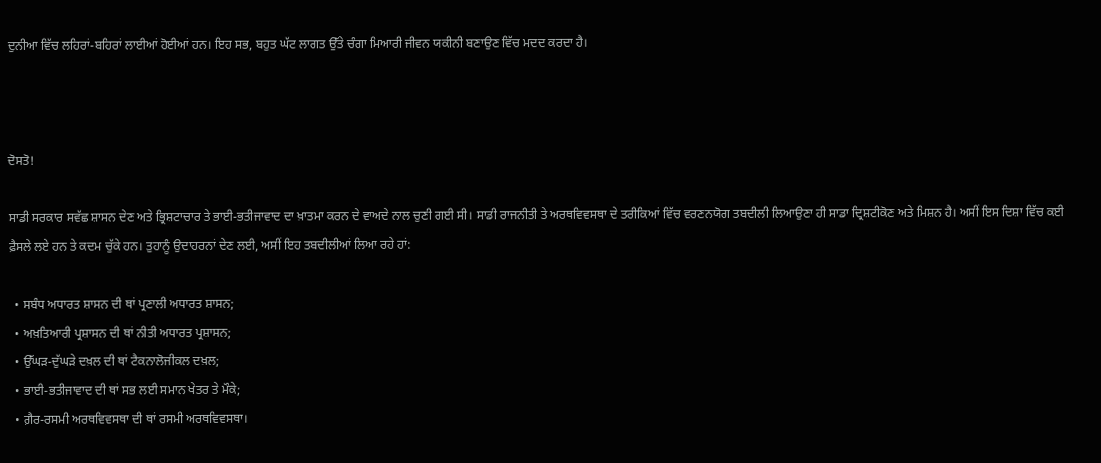ਦੁਨੀਆ ਵਿੱਚ ਲਹਿਰਾਂ-ਬਹਿਰਾਂ ਲਾਈਆਂ ਹੋਈਆਂ ਹਨ। ਇਹ ਸਭ, ਬਹੁਤ ਘੱਟ ਲਾਗਤ ਉੱਤੇ ਚੰਗਾ ਮਿਆਰੀ ਜੀਵਨ ਯਕੀਨੀ ਬਣਾਉਣ ਵਿੱਚ ਮਦਦ ਕਰਦਾ ਹੈ।



ਦੋਸਤੋ!

ਸਾਡੀ ਸਰਕਾਰ ਸਵੱਛ ਸ਼ਾਸਨ ਦੇਣ ਅਤੇ ਭ੍ਰਿਸ਼ਟਾਚਾਰ ਤੇ ਭਾਈ-ਭਤੀਜਾਵਾਦ ਦਾ ਖ਼ਾਤਮਾ ਕਰਨ ਦੇ ਵਾਅਦੇ ਨਾਲ ਚੁਣੀ ਗਈ ਸੀ। ਸਾਡੀ ਰਾਜਨੀਤੀ ਤੇ ਅਰਥਵਿਵਸਥਾ ਦੇ ਤਰੀਕਿਆਂ ਵਿੱਚ ਵਰਣਨਯੋਗ ਤਬਦੀਲੀ ਲਿਆਉਣਾ ਹੀ ਸਾਡਾ ਦ੍ਰਿਸ਼ਟੀਕੋਣ ਅਤੇ ਮਿਸ਼ਨ ਹੈ। ਅਸੀਂ ਇਸ ਦਿਸ਼ਾ ਵਿੱਚ ਕਈ ਫ਼ੈਸਲੇ ਲਏ ਹਨ ਤੇ ਕਦਮ ਚੁੱਕੇ ਹਨ। ਤੁਹਾਨੂੰ ਉਦਾਹਰਨਾਂ ਦੇਣ ਲਈ, ਅਸੀਂ ਇਹ ਤਬਦੀਲੀਆਂ ਲਿਆ ਰਹੇ ਹਾਂ:

  • ਸਬੰਧ ਅਧਾਰਤ ਸ਼ਾਸਨ ਦੀ ਥਾਂ ਪ੍ਰਣਾਲੀ ਅਧਾਰਤ ਸ਼ਾਸਨ;
  • ਅਖ਼ਤਿਆਰੀ ਪ੍ਰਸ਼ਾਸਨ ਦੀ ਥਾਂ ਨੀਤੀ ਅਧਾਰਤ ਪ੍ਰਸ਼ਾਸਨ;
  • ਉੱਘੜ-ਦੁੱਘੜੇ ਦਖ਼ਲ ਦੀ ਥਾਂ ਟੈਕਨਾਲੋਜੀਕਲ ਦਖ਼ਲ;
  • ਭਾਈ-ਭਤੀਜਾਵਾਦ ਦੀ ਥਾਂ ਸਭ ਲਈ ਸਮਾਨ ਖੇਤਰ ਤੇ ਮੌਕੇ;
  • ਗ਼ੈਰ-ਰਸਮੀ ਅਰਥਵਿਵਸਥਾ ਦੀ ਥਾਂ ਰਸਮੀ ਅਰਥਵਿਵਸਥਾ।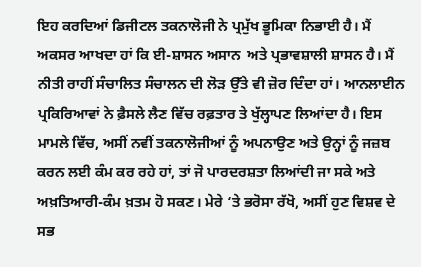ਇਹ ਕਰਦਿਆਂ ਡਿਜੀਟਲ ਤਕਨਾਲੋਜੀ ਨੇ ਪ੍ਰਮੁੱਖ ਭੂਮਿਕਾ ਨਿਭਾਈ ਹੈ। ਮੈਂ ਅਕਸਰ ਆਖਦਾ ਹਾਂ ਕਿ ਈ-ਸ਼ਾਸਨ ਅਸਾਨ  ਅਤੇ ਪ੍ਰਭਾਵਸ਼ਾਲੀ ਸ਼ਾਸਨ ਹੈ। ਮੈਂ ਨੀਤੀ ਰਾਹੀਂ ਸੰਚਾਲਿਤ ਸੰਚਾਲਨ ਦੀ ਲੋੜ ਉੱਤੇ ਵੀ ਜ਼ੋਰ ਦਿੰਦਾ ਹਾਂ। ਆਨਲਾਈਨ  ਪ੍ਰਕਿਰਿਆਵਾਂ ਨੇ ਫ਼ੈਸਲੇ ਲੈਣ ਵਿੱਚ ਰਫ਼ਤਾਰ ਤੇ ਖੁੱਲ੍ਹਾਪਣ ਲਿਆਂਦਾ ਹੈ। ਇਸ ਮਾਮਲੇ ਵਿੱਚ, ਅਸੀਂ ਨਵੀਂ ਤਕਨਾਲੋਜੀਆਂ ਨੂੰ ਅਪਨਾਉਣ ਅਤੇ ਉਨ੍ਹਾਂ ਨੂੰ ਜਜ਼ਬ ਕਰਨ ਲਈ ਕੰਮ ਕਰ ਰਹੇ ਹਾਂ, ਤਾਂ ਜੋ ਪਾਰਦਰਸ਼ਤਾ ਲਿਆਂਦੀ ਜਾ ਸਕੇ ਅਤੇ ਅਖ਼ਤਿਆਰੀ-ਕੰਮ ਖ਼ਤਮ ਹੋ ਸਕਣ। ਮੇਰੇ ‘ਤੇ ਭਰੋਸਾ ਰੱਖੋ, ਅਸੀਂ ਹੁਣ ਵਿਸ਼ਵ ਦੇ ਸਭ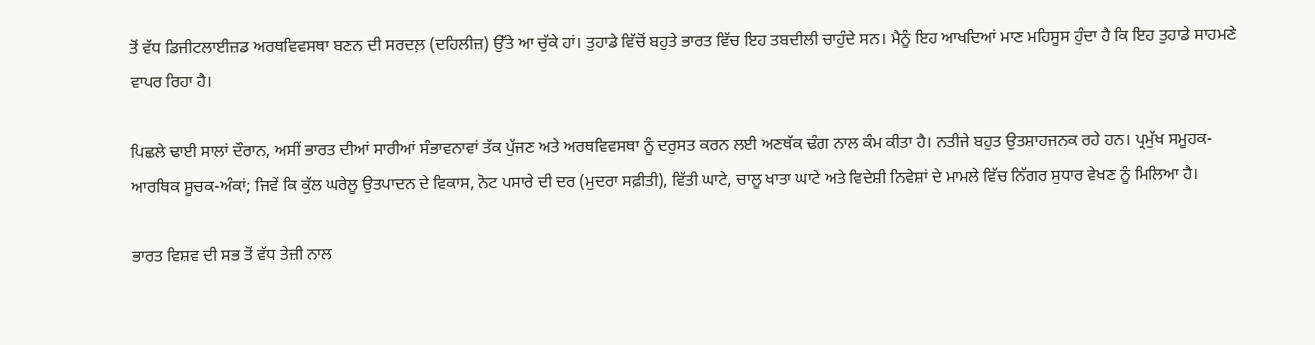ਤੋਂ ਵੱਧ ਡਿਜੀਟਲਾਈਜ਼ਡ ਅਰਥਵਿਵਸਥਾ ਬਣਨ ਦੀ ਸਰਦਲ਼ (ਦਹਿਲੀਜ਼) ਉੱਤੇ ਆ ਚੁੱਕੇ ਹਾਂ। ਤੁਹਾਡੇ ਵਿੱਚੋਂ ਬਹੁਤੇ ਭਾਰਤ ਵਿੱਚ ਇਹ ਤਬਦੀਲੀ ਚਾਹੁੰਦੇ ਸਨ। ਮੈਨੂੰ ਇਹ ਆਖਦਿਆਂ ਮਾਣ ਮਹਿਸੂਸ ਹੁੰਦਾ ਹੈ ਕਿ ਇਹ ਤੁਹਾਡੇ ਸਾਹਮਣੇ ਵਾਪਰ ਰਿਹਾ ਹੈ।

ਪਿਛਲੇ ਢਾਈ ਸਾਲਾਂ ਦੌਰਾਨ, ਅਸੀਂ ਭਾਰਤ ਦੀਆਂ ਸਾਰੀਆਂ ਸੰਭਾਵਨਾਵਾਂ ਤੱਕ ਪੁੱਜਣ ਅਤੇ ਅਰਥਵਿਵਸਥਾ ਨੂੰ ਦਰੁਸਤ ਕਰਨ ਲਈ ਅਣਥੱਕ ਢੰਗ ਨਾਲ ਕੰਮ ਕੀਤਾ ਹੈ। ਨਤੀਜੇ ਬਹੁਤ ਉਤਸ਼ਾਹਜਨਕ ਰਹੇ ਹਨ। ਪ੍ਰਮੁੱਖ ਸਮੂਹਕ-ਆਰਥਿਕ ਸੂਚਕ-ਅੰਕਾਂ; ਜਿਵੇਂ ਕਿ ਕੁੱਲ ਘਰੇਲੂ ਉਤਪਾਦਨ ਦੇ ਵਿਕਾਸ, ਨੋਟ ਪਸਾਰੇ ਦੀ ਦਰ (ਮੁਦਰਾ ਸਫ਼ੀਤੀ), ਵਿੱਤੀ ਘਾਟੇ, ਚਾਲੂ ਖਾਤਾ ਘਾਟੇ ਅਤੇ ਵਿਦੇਸ਼ੀ ਨਿਵੇਸ਼ਾਂ ਦੇ ਮਾਮਲੇ ਵਿੱਚ ਨਿੱਗਰ ਸੁਧਾਰ ਵੇਖਣ ਨੂੰ ਮਿਲਿਆ ਹੈ।

ਭਾਰਤ ਵਿਸ਼ਵ ਦੀ ਸਭ ਤੋਂ ਵੱਧ ਤੇਜ਼ੀ ਨਾਲ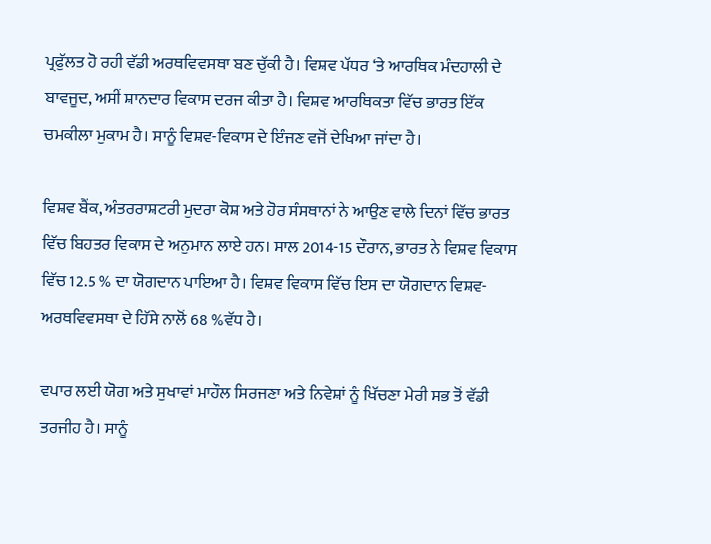ਪ੍ਰਫੁੱਲਤ ਹੋ ਰਹੀ ਵੱਡੀ ਅਰਥਵਿਵਸਥਾ ਬਣ ਚੁੱਕੀ ਹੈ। ਵਿਸ਼ਵ ਪੱਧਰ ‘ਤੇ ਆਰਥਿਕ ਮੰਦਹਾਲੀ ਦੇ ਬਾਵਜੂਦ, ਅਸੀਂ ਸ਼ਾਨਦਾਰ ਵਿਕਾਸ ਦਰਜ ਕੀਤਾ ਹੈ। ਵਿਸ਼ਵ ਆਰਥਿਕਤਾ ਵਿੱਚ ਭਾਰਤ ਇੱਕ ਚਮਕੀਲਾ ਮੁਕਾਮ ਹੈ। ਸਾਨੂੰ ਵਿਸ਼ਵ-ਵਿਕਾਸ ਦੇ ਇੰਜਣ ਵਜੋਂ ਦੇਖਿਆ ਜਾਂਦਾ ਹੈ।

ਵਿਸ਼ਵ ਬੈਂਕ, ਅੰਤਰਰਾਸ਼ਟਰੀ ਮੁਦਰਾ ਕੋਸ਼ ਅਤੇ ਹੋਰ ਸੰਸਥਾਨਾਂ ਨੇ ਆਉਣ ਵਾਲੇ ਦਿਨਾਂ ਵਿੱਚ ਭਾਰਤ ਵਿੱਚ ਬਿਹਤਰ ਵਿਕਾਸ ਦੇ ਅਨੁਮਾਨ ਲਾਏ ਹਨ। ਸਾਲ 2014-15 ਦੌਰਾਨ, ਭਾਰਤ ਨੇ ਵਿਸ਼ਵ ਵਿਕਾਸ ਵਿੱਚ 12.5 % ਦਾ ਯੋਗਦਾਨ ਪਾਇਆ ਹੈ। ਵਿਸ਼ਵ ਵਿਕਾਸ ਵਿੱਚ ਇਸ ਦਾ ਯੋਗਦਾਨ ਵਿਸ਼ਵ-ਅਰਥਵਿਵਸਥਾ ਦੇ ਹਿੱਸੇ ਨਾਲੋਂ 68 %ਵੱਧ ਹੈ।

ਵਪਾਰ ਲਈ ਯੋਗ ਅਤੇ ਸੁਖਾਵਾਂ ਮਾਹੌਲ ਸਿਰਜਣਾ ਅਤੇ ਨਿਵੇਸ਼ਾਂ ਨੂੰ ਖਿੱਚਣਾ ਮੇਰੀ ਸਭ ਤੋਂ ਵੱਡੀ ਤਰਜੀਹ ਹੈ। ਸਾਨੂੰ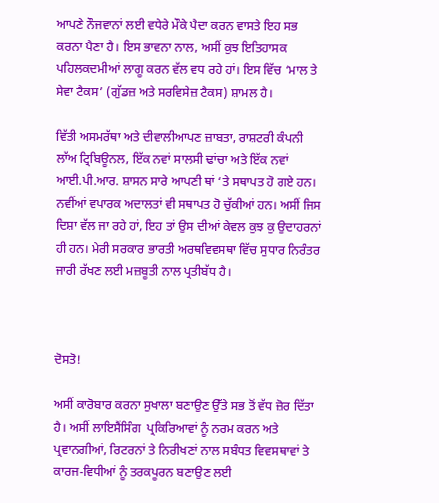ਆਪਣੇ ਨੌਜਵਾਨਾਂ ਲਈ ਵਧੇਰੇ ਮੌਕੇ ਪੈਦਾ ਕਰਨ ਵਾਸਤੇ ਇਹ ਸਭ ਕਰਨਾ ਪੈਣਾ ਹੈ। ਇਸ ਭਾਵਨਾ ਨਾਲ, ਅਸੀਂ ਕੁਝ ਇਤਿਹਾਸਕ ਪਹਿਲਕਦਮੀਆਂ ਲਾਗੂ ਕਰਨ ਵੱਲ ਵਧ ਰਹੇ ਹਾਂ। ਇਸ ਵਿੱਚ ‘ਮਾਲ ਤੇ ਸੇਵਾ ਟੈਕਸ’ (ਗੁੱਡਜ਼ ਅਤੇ ਸਰਵਿਸੇਜ਼ ਟੈਕਸ) ਸ਼ਾਮਲ ਹੈ।

ਵਿੱਤੀ ਅਸਮਰੱਥਾ ਅਤੇ ਦੀਵਾਲੀਆਪਣ ਜ਼ਾਬਤਾ, ਰਾਸ਼ਟਰੀ ਕੰਪਨੀ ਲਾੱਅ ਟ੍ਰਿਬਿਊਨਲ, ਇੱਕ ਨਵਾਂ ਸਾਲਸੀ ਢਾਂਚਾ ਅਤੇ ਇੱਕ ਨਵਾਂ ਆਈ.ਪੀ.ਆਰ. ਸ਼ਾਸਨ ਸਾਰੇ ਆਪਣੀ ਥਾਂ ‘ਤੇ ਸਥਾਪਤ ਹੋ ਗਏ ਹਨ। ਨਵੀਂਆਂ ਵਪਾਰਕ ਅਦਾਲਤਾਂ ਵੀ ਸਥਾਪਤ ਹੋ ਚੁੱਕੀਆਂ ਹਨ। ਅਸੀਂ ਜਿਸ ਦਿਸ਼ਾ ਵੱਲ ਜਾ ਰਹੇ ਹਾਂ, ਇਹ ਤਾਂ ਉਸ ਦੀਆਂ ਕੇਵਲ ਕੁਝ ਕੁ ਉਦਾਹਰਨਾਂ ਹੀ ਹਨ। ਮੇਰੀ ਸਰਕਾਰ ਭਾਰਤੀ ਅਰਥਵਿਵਸਥਾ ਵਿੱਚ ਸੁਧਾਰ ਨਿਰੰਤਰ ਜਾਰੀ ਰੱਖਣ ਲਈ ਮਜ਼ਬੂਤੀ ਨਾਲ ਪ੍ਰਤੀਬੱਧ ਹੈ।



ਦੋਸਤੋ!

ਅਸੀਂ ਕਾਰੋਬਾਰ ਕਰਨਾ ਸੁਖਾਲਾ ਬਣਾਉਣ ਉੱਤੇ ਸਭ ਤੋਂ ਵੱਧ ਜ਼ੋਰ ਦਿੱਤਾ ਹੈ। ਅਸੀਂ ਲਾਇਸੈਂਸਿੰਗ  ਪ੍ਰਕਿਰਿਆਵਾਂ ਨੂੰ ਨਰਮ ਕਰਨ ਅਤੇ ਪ੍ਰਵਾਨਗੀਆਂ, ਰਿਟਰਨਾਂ ਤੇ ਨਿਰੀਖਣਾਂ ਨਾਲ ਸਬੰਧਤ ਵਿਵਸਥਾਵਾਂ ਤੇ ਕਾਰਜ-ਵਿਧੀਆਂ ਨੂੰ ਤਰਕਪੂਰਨ ਬਣਾਉਣ ਲਈ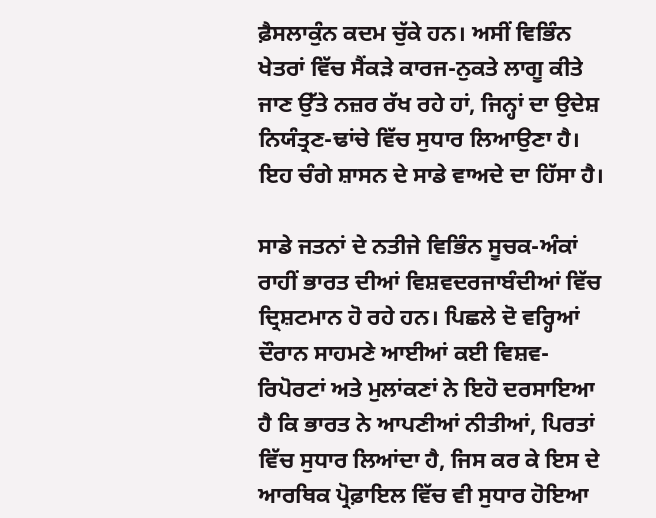ਫ਼ੈਸਲਾਕੁੰਨ ਕਦਮ ਚੁੱਕੇ ਹਨ। ਅਸੀਂ ਵਿਭਿੰਨ ਖੇਤਰਾਂ ਵਿੱਚ ਸੈਂਕੜੇ ਕਾਰਜ-ਨੁਕਤੇ ਲਾਗੂ ਕੀਤੇ ਜਾਣ ਉੱਤੇ ਨਜ਼ਰ ਰੱਖ ਰਹੇ ਹਾਂ, ਜਿਨ੍ਹਾਂ ਦਾ ਉਦੇਸ਼ ਨਿਯੰਤ੍ਰਣ-ਢਾਂਚੇ ਵਿੱਚ ਸੁਧਾਰ ਲਿਆਉਣਾ ਹੈ। ਇਹ ਚੰਗੇ ਸ਼ਾਸਨ ਦੇ ਸਾਡੇ ਵਾਅਦੇ ਦਾ ਹਿੱਸਾ ਹੈ।

ਸਾਡੇ ਜਤਨਾਂ ਦੇ ਨਤੀਜੇ ਵਿਭਿੰਨ ਸੂਚਕ-ਅੰਕਾਂ ਰਾਹੀਂ ਭਾਰਤ ਦੀਆਂ ਵਿਸ਼ਵਦਰਜਾਬੰਦੀਆਂ ਵਿੱਚ ਦ੍ਰਿਸ਼ਟਮਾਨ ਹੋ ਰਹੇ ਹਨ। ਪਿਛਲੇ ਦੋ ਵਰ੍ਹਿਆਂ ਦੌਰਾਨ ਸਾਹਮਣੇ ਆਈਆਂ ਕਈ ਵਿਸ਼ਵ-ਰਿਪੋਰਟਾਂ ਅਤੇ ਮੁਲਾਂਕਣਾਂ ਨੇ ਇਹੋ ਦਰਸਾਇਆ ਹੈ ਕਿ ਭਾਰਤ ਨੇ ਆਪਣੀਆਂ ਨੀਤੀਆਂ, ਪਿਰਤਾਂ  ਵਿੱਚ ਸੁਧਾਰ ਲਿਆਂਦਾ ਹੈ, ਜਿਸ ਕਰ ਕੇ ਇਸ ਦੇ ਆਰਥਿਕ ਪ੍ਰੋਫ਼ਾਇਲ ਵਿੱਚ ਵੀ ਸੁਧਾਰ ਹੋਇਆ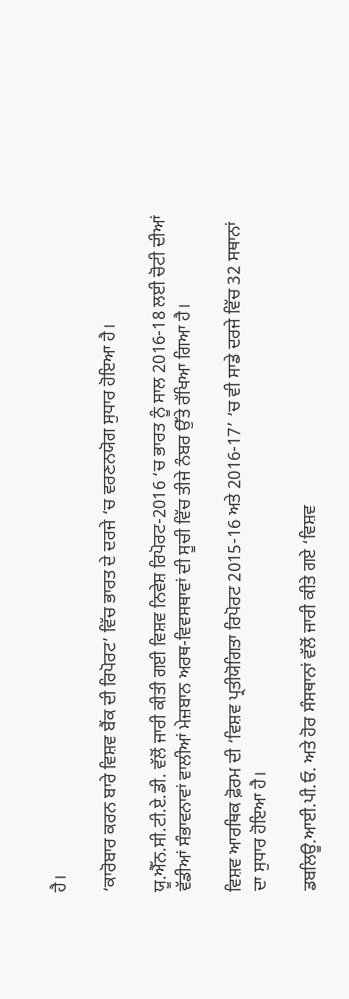ਹੈ।

‘ਕਾਰੋਬਾਰ ਕਰਨ ਬਾਰੇ ਵਿਸ਼ਵ ਬੈਂਕ ਦੀ ਰਿਪੋਰਟ’ ਵਿੱਚ ਭਾਰਤ ਦੇ ਦਰਜੇ ‘ਚ ਵਰਣਨਯੋਗ ਸੁਧਾਰ ਹੋਇਆ ਹੈ।

ਯੂ.ਐੱਨ.ਸੀ.ਟੀ.ਏ.ਡੀ. ਵੱਲੋਂ ਜਾਰੀ ਕੀਤੀ ਗਈ ਵਿਸ਼ਵ ਨਿਵੇਸ਼ ਰਿਪੋਰਟ-2016 ‘ਚ ਭਾਰਤ ਨੂੰ ਸਾਲ 2016-18 ਲਈ ਚੋਟੀ ਦੀਆਂ ਵੱਡੀਆਂ ਸੰਭਾਵਨਾਵਾਂ ਵਾਲੀਆਂ ਮੇਜ਼ਬਾਨ ਅਰਥ-ਵਿਵਸਥਾਵਾਂ ਦੀ ਸੂਚੀ ਵਿੱਚ ਤੀਜੇ ਨੰਬਰ ਉੱਤੇ ਰੱਖਿਆ ਗਿਆ ਹੈ।

ਵਿਸ਼ਵ ਆਰਥਿਕ ਫ਼ੋਰਮ ਦੀ ‘ਵਿਸ਼ਵ ਪ੍ਰਤੀਯੋਗਿਤਾ ਰਿਪੋਰਟ 2015-16 ਅਤੇ 2016-17’ ‘ਚ ਵੀ ਸਾਡੇ ਦਰਜੇ ਵਿੱਚ 32 ਸਥਾਨਾਂ ਦਾ ਸੁਧਾਰ ਹੋਇਆ ਹੈ।

ਡਬਲਿਊ.ਆਈ.ਪੀ.ਓ. ਅਤੇ ਹੋਰ ਸੰਸਥਾਨਾਂ ਵੱਲੋਂ ਜਾਰੀ ਕੀਤੇ ਗਏ ‘ਵਿਸ਼ਵ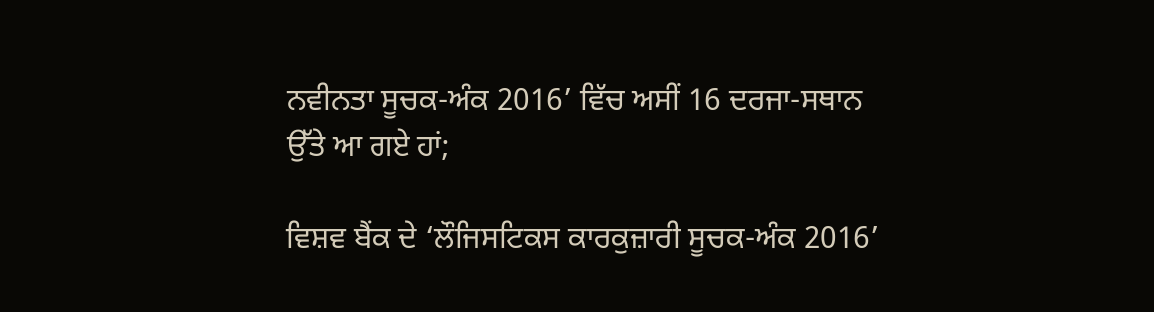ਨਵੀਨਤਾ ਸੂਚਕ-ਅੰਕ 2016’ ਵਿੱਚ ਅਸੀਂ 16 ਦਰਜਾ-ਸਥਾਨ ਉੱਤੇ ਆ ਗਏ ਹਾਂ;

ਵਿਸ਼ਵ ਬੈਂਕ ਦੇ ‘ਲੌਜਿਸਟਿਕਸ ਕਾਰਕੁਜ਼ਾਰੀ ਸੂਚਕ-ਅੰਕ 2016’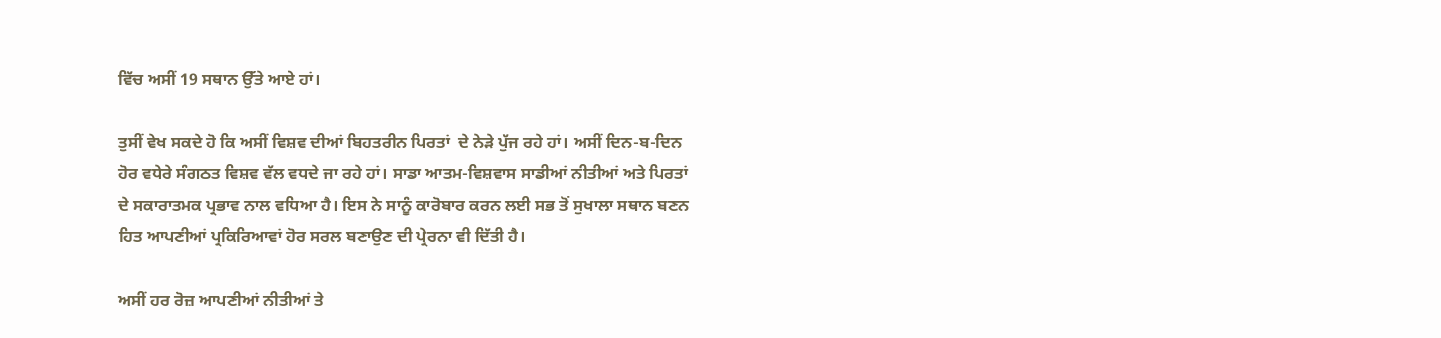ਵਿੱਚ ਅਸੀਂ 19 ਸਥਾਨ ਉੱਤੇ ਆਏ ਹਾਂ।

ਤੁਸੀਂ ਵੇਖ ਸਕਦੇ ਹੋ ਕਿ ਅਸੀਂ ਵਿਸ਼ਵ ਦੀਆਂ ਬਿਹਤਰੀਨ ਪਿਰਤਾਂ  ਦੇ ਨੇੜੇ ਪੁੱਜ ਰਹੇ ਹਾਂ। ਅਸੀਂ ਦਿਨ-ਬ-ਦਿਨ ਹੋਰ ਵਧੇਰੇ ਸੰਗਠਤ ਵਿਸ਼ਵ ਵੱਲ ਵਧਦੇ ਜਾ ਰਹੇ ਹਾਂ। ਸਾਡਾ ਆਤਮ-ਵਿਸ਼ਵਾਸ ਸਾਡੀਆਂ ਨੀਤੀਆਂ ਅਤੇ ਪਿਰਤਾਂ  ਦੇ ਸਕਾਰਾਤਮਕ ਪ੍ਰਭਾਵ ਨਾਲ ਵਧਿਆ ਹੈ। ਇਸ ਨੇ ਸਾਨੂੰ ਕਾਰੋਬਾਰ ਕਰਨ ਲਈ ਸਭ ਤੋਂ ਸੁਖਾਲਾ ਸਥਾਨ ਬਣਨ ਹਿਤ ਆਪਣੀਆਂ ਪ੍ਰਕਿਰਿਆਵਾਂ ਹੋਰ ਸਰਲ ਬਣਾਉਣ ਦੀ ਪ੍ਰੇਰਨਾ ਵੀ ਦਿੱਤੀ ਹੈ।

ਅਸੀਂ ਹਰ ਰੋਜ਼ ਆਪਣੀਆਂ ਨੀਤੀਆਂ ਤੇ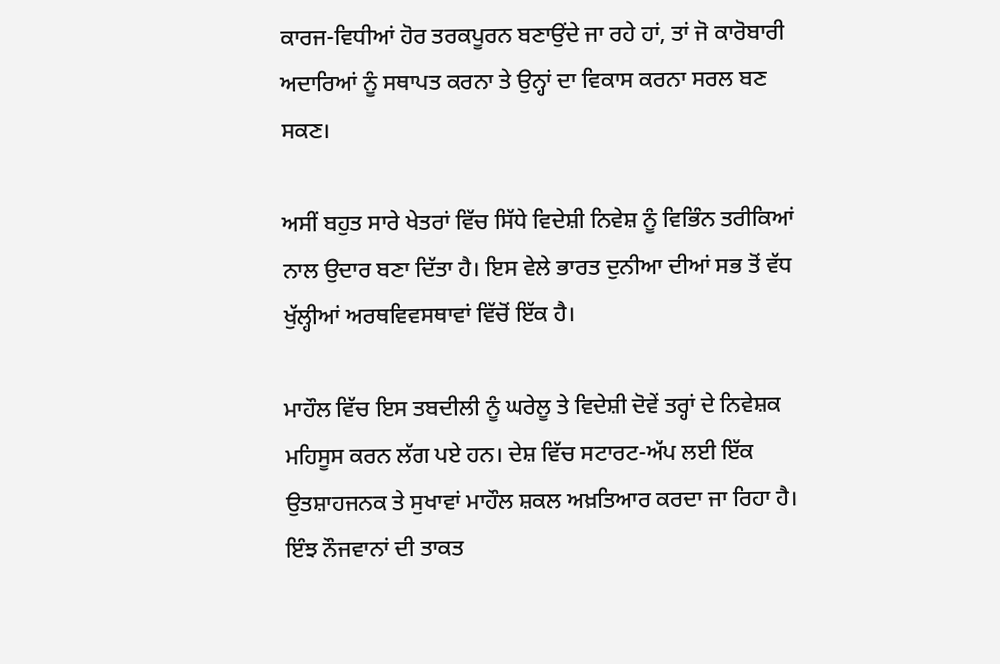ਕਾਰਜ-ਵਿਧੀਆਂ ਹੋਰ ਤਰਕਪੂਰਨ ਬਣਾਉਂਦੇ ਜਾ ਰਹੇ ਹਾਂ, ਤਾਂ ਜੋ ਕਾਰੋਬਾਰੀ ਅਦਾਰਿਆਂ ਨੂੰ ਸਥਾਪਤ ਕਰਨਾ ਤੇ ਉਨ੍ਹਾਂ ਦਾ ਵਿਕਾਸ ਕਰਨਾ ਸਰਲ ਬਣ ਸਕਣ।

ਅਸੀਂ ਬਹੁਤ ਸਾਰੇ ਖੇਤਰਾਂ ਵਿੱਚ ਸਿੱਧੇ ਵਿਦੇਸ਼ੀ ਨਿਵੇਸ਼ ਨੂੰ ਵਿਭਿੰਨ ਤਰੀਕਿਆਂ ਨਾਲ ਉਦਾਰ ਬਣਾ ਦਿੱਤਾ ਹੈ। ਇਸ ਵੇਲੇ ਭਾਰਤ ਦੁਨੀਆ ਦੀਆਂ ਸਭ ਤੋਂ ਵੱਧ ਖੁੱਲ੍ਹੀਆਂ ਅਰਥਵਿਵਸਥਾਵਾਂ ਵਿੱਚੋਂ ਇੱਕ ਹੈ।

ਮਾਹੌਲ ਵਿੱਚ ਇਸ ਤਬਦੀਲੀ ਨੂੰ ਘਰੇਲੂ ਤੇ ਵਿਦੇਸ਼ੀ ਦੋਵੇਂ ਤਰ੍ਹਾਂ ਦੇ ਨਿਵੇਸ਼ਕ ਮਹਿਸੂਸ ਕਰਨ ਲੱਗ ਪਏ ਹਨ। ਦੇਸ਼ ਵਿੱਚ ਸਟਾਰਟ-ਅੱਪ ਲਈ ਇੱਕ ਉਤਸ਼ਾਹਜਨਕ ਤੇ ਸੁਖਾਵਾਂ ਮਾਹੌਲ ਸ਼ਕਲ ਅਖ਼ਤਿਆਰ ਕਰਦਾ ਜਾ ਰਿਹਾ ਹੈ। ਇੰਝ ਨੌਜਵਾਨਾਂ ਦੀ ਤਾਕਤ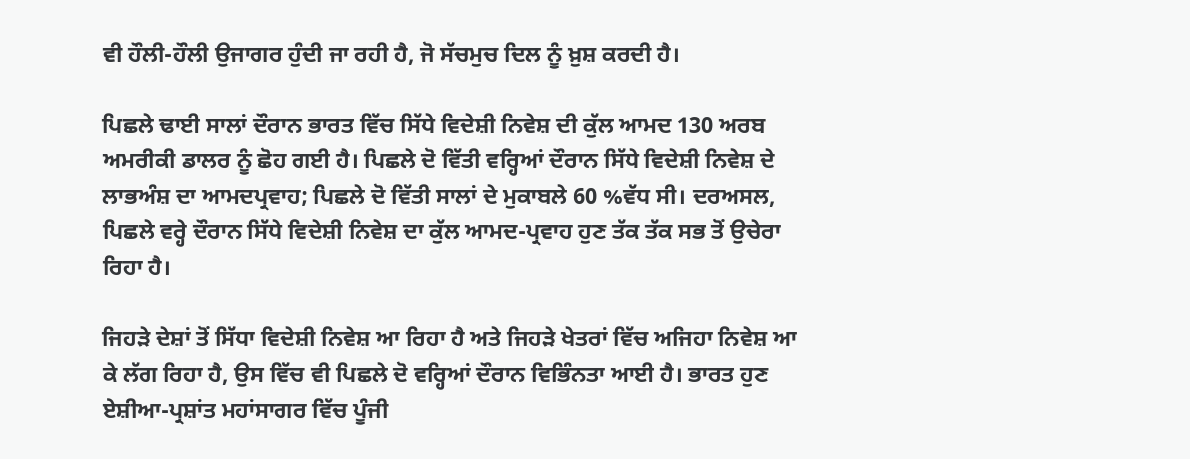ਵੀ ਹੌਲੀ-ਹੌਲੀ ਉਜਾਗਰ ਹੁੰਦੀ ਜਾ ਰਹੀ ਹੈ, ਜੋ ਸੱਚਮੁਚ ਦਿਲ ਨੂੰ ਖ਼ੁਸ਼ ਕਰਦੀ ਹੈ।

ਪਿਛਲੇ ਢਾਈ ਸਾਲਾਂ ਦੌਰਾਨ ਭਾਰਤ ਵਿੱਚ ਸਿੱਧੇ ਵਿਦੇਸ਼ੀ ਨਿਵੇਸ਼ ਦੀ ਕੁੱਲ ਆਮਦ 130 ਅਰਬ ਅਮਰੀਕੀ ਡਾਲਰ ਨੂੰ ਛੋਹ ਗਈ ਹੈ। ਪਿਛਲੇ ਦੋ ਵਿੱਤੀ ਵਰ੍ਹਿਆਂ ਦੌਰਾਨ ਸਿੱਧੇ ਵਿਦੇਸ਼ੀ ਨਿਵੇਸ਼ ਦੇ ਲਾਭਅੰਸ਼ ਦਾ ਆਮਦਪ੍ਰਵਾਹ; ਪਿਛਲੇ ਦੋ ਵਿੱਤੀ ਸਾਲਾਂ ਦੇ ਮੁਕਾਬਲੇ 60 %ਵੱਧ ਸੀ। ਦਰਅਸਲ, ਪਿਛਲੇ ਵਰ੍ਹੇ ਦੌਰਾਨ ਸਿੱਧੇ ਵਿਦੇਸ਼ੀ ਨਿਵੇਸ਼ ਦਾ ਕੁੱਲ ਆਮਦ-ਪ੍ਰਵਾਹ ਹੁਣ ਤੱਕ ਤੱਕ ਸਭ ਤੋਂ ਉਚੇਰਾ ਰਿਹਾ ਹੈ।

ਜਿਹੜੇ ਦੇਸ਼ਾਂ ਤੋਂ ਸਿੱਧਾ ਵਿਦੇਸ਼ੀ ਨਿਵੇਸ਼ ਆ ਰਿਹਾ ਹੈ ਅਤੇ ਜਿਹੜੇ ਖੇਤਰਾਂ ਵਿੱਚ ਅਜਿਹਾ ਨਿਵੇਸ਼ ਆ ਕੇ ਲੱਗ ਰਿਹਾ ਹੈ, ਉਸ ਵਿੱਚ ਵੀ ਪਿਛਲੇ ਦੋ ਵਰ੍ਹਿਆਂ ਦੌਰਾਨ ਵਿਭਿੰਨਤਾ ਆਈ ਹੈ। ਭਾਰਤ ਹੁਣ ਏਸ਼ੀਆ-ਪ੍ਰਸ਼ਾਂਤ ਮਹਾਂਸਾਗਰ ਵਿੱਚ ਪੂੰਜੀ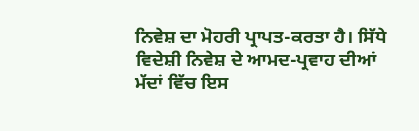ਨਿਵੇਸ਼ ਦਾ ਮੋਹਰੀ ਪ੍ਰਾਪਤ-ਕਰਤਾ ਹੈ। ਸਿੱਧੇ ਵਿਦੇਸ਼ੀ ਨਿਵੇਸ਼ ਦੇ ਆਮਦ-ਪ੍ਰਵਾਹ ਦੀਆਂ ਮੱਦਾਂ ਵਿੱਚ ਇਸ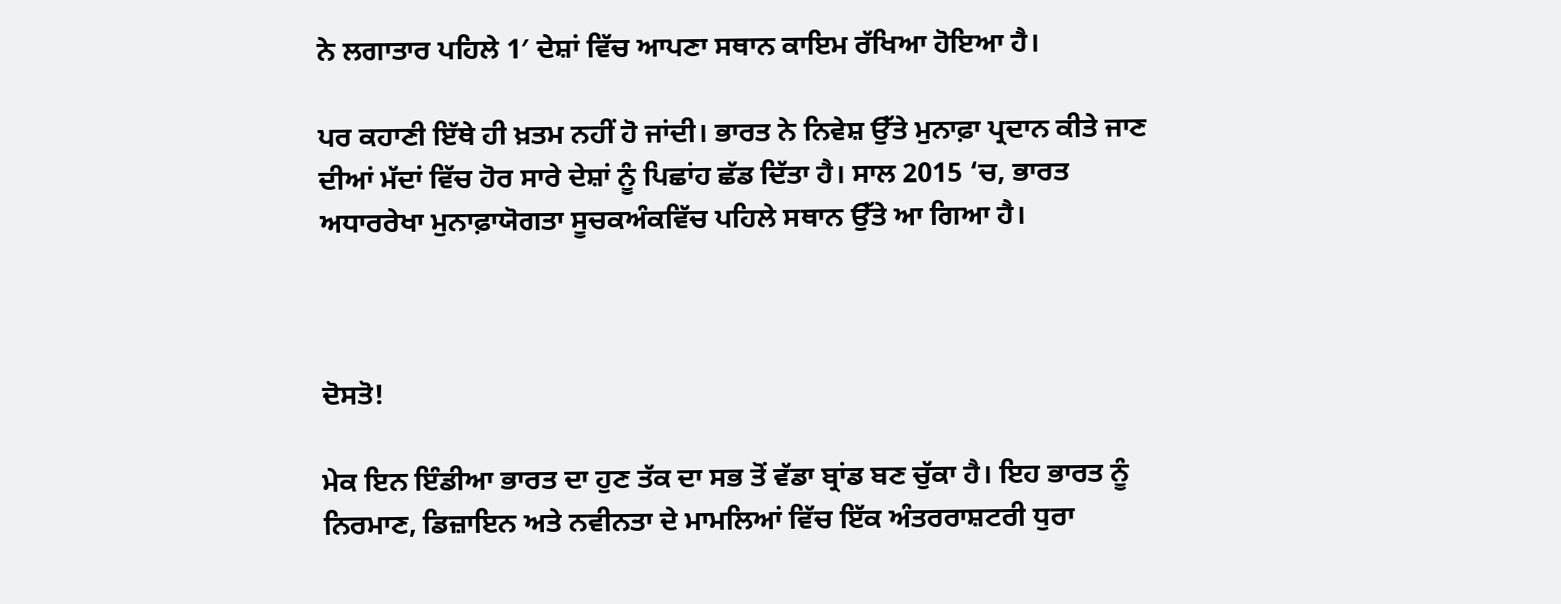ਨੇ ਲਗਾਤਾਰ ਪਹਿਲੇ 1′ ਦੇਸ਼ਾਂ ਵਿੱਚ ਆਪਣਾ ਸਥਾਨ ਕਾਇਮ ਰੱਖਿਆ ਹੋਇਆ ਹੈ।

ਪਰ ਕਹਾਣੀ ਇੱਥੇ ਹੀ ਖ਼ਤਮ ਨਹੀਂ ਹੋ ਜਾਂਦੀ। ਭਾਰਤ ਨੇ ਨਿਵੇਸ਼ ਉੱਤੇ ਮੁਨਾਫ਼ਾ ਪ੍ਰਦਾਨ ਕੀਤੇ ਜਾਣ ਦੀਆਂ ਮੱਦਾਂ ਵਿੱਚ ਹੋਰ ਸਾਰੇ ਦੇਸ਼ਾਂ ਨੂੰ ਪਿਛਾਂਹ ਛੱਡ ਦਿੱਤਾ ਹੈ। ਸਾਲ 2015 ‘ਚ, ਭਾਰਤ ਅਧਾਰਰੇਖਾ ਮੁਨਾਫ਼ਾਯੋਗਤਾ ਸੂਚਕਅੰਕਵਿੱਚ ਪਹਿਲੇ ਸਥਾਨ ਉੱਤੇ ਆ ਗਿਆ ਹੈ।



ਦੋਸਤੋ!

ਮੇਕ ਇਨ ਇੰਡੀਆ ਭਾਰਤ ਦਾ ਹੁਣ ਤੱਕ ਦਾ ਸਭ ਤੋਂ ਵੱਡਾ ਬ੍ਰਾਂਡ ਬਣ ਚੁੱਕਾ ਹੈ। ਇਹ ਭਾਰਤ ਨੂੰ ਨਿਰਮਾਣ, ਡਿਜ਼ਾਇਨ ਅਤੇ ਨਵੀਨਤਾ ਦੇ ਮਾਮਲਿਆਂ ਵਿੱਚ ਇੱਕ ਅੰਤਰਰਾਸ਼ਟਰੀ ਧੁਰਾ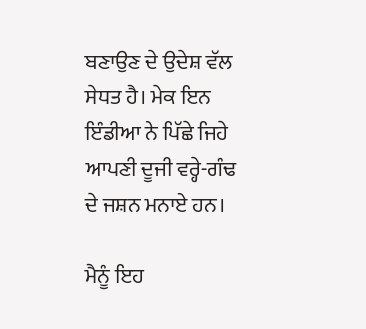ਬਣਾਉਣ ਦੇ ਉਦੇਸ਼ ਵੱਲ ਸੇਧਤ ਹੈ। ਮੇਕ ਇਨ ਇੰਡੀਆ ਨੇ ਪਿੱਛੇ ਜਿਹੇ ਆਪਣੀ ਦੂਜੀ ਵਰ੍ਹੇ-ਗੰਢ ਦੇ ਜਸ਼ਨ ਮਨਾਏ ਹਨ।

ਮੈਨੂੰ ਇਹ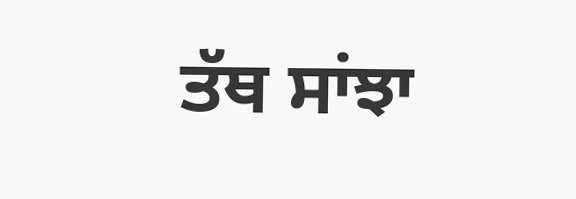ਤੱਥ ਸਾਂਝਾ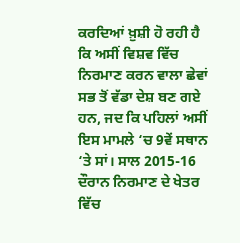ਕਰਦਿਆਂ ਖ਼ੁਸ਼ੀ ਹੋ ਰਹੀ ਹੈ ਕਿ ਅਸੀਂ ਵਿਸ਼ਵ ਵਿੱਚ ਨਿਰਮਾਣ ਕਰਨ ਵਾਲਾ ਛੇਵਾਂ ਸਭ ਤੋਂ ਵੱਡਾ ਦੇਸ਼ ਬਣ ਗਏ ਹਨ, ਜਦ ਕਿ ਪਹਿਲਾਂ ਅਸੀਂ ਇਸ ਮਾਮਲੇ ‘ਚ 9ਵੇਂ ਸਥਾਨ ‘ਤੇ ਸਾਂ। ਸਾਲ 2015-16 ਦੌਰਾਨ ਨਿਰਮਾਣ ਦੇ ਖੇਤਰ ਵਿੱਚ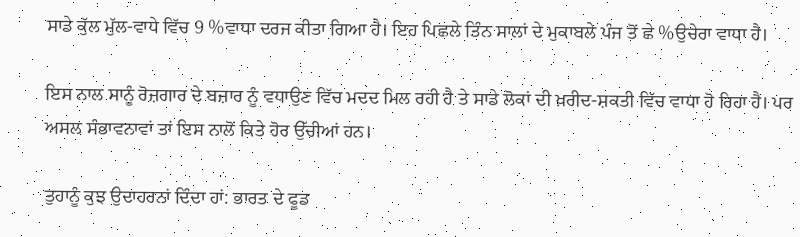ਸਾਡੇ ਕੁੱਲ ਮੁੱਲ-ਵਾਧੇ ਵਿੱਚ 9 %ਵਾਧਾ ਦਰਜ ਕੀਤਾ ਗਿਆ ਹੈ। ਇਹ ਪਿਛਲੇ ਤਿੰਨ ਸਾਲਾਂ ਦੇ ਮੁਕਾਬਲੇ ਪੰਜ ਤੋਂ ਛੇ %ਉਚੇਰਾ ਵਾਧਾ ਹੈ।

ਇਸ ਨਾਲ ਸਾਨੂੰ ਰੋਜ਼ਗਾਰ ਦੇ ਬਜ਼ਾਰ ਨੂੰ ਵਧਾਉਣ ਵਿੱਚ ਮਦਦ ਮਿਲ ਰਹੀ ਹੈ ਤੇ ਸਾਡੇ ਲੋਕਾਂ ਦੀ ਖ਼ਰੀਦ-ਸ਼ਕਤੀ ਵਿੱਚ ਵਾਧਾ ਹੋ ਰਿਹਾ ਹੈ। ਪਰ ਅਸਲ ਸੰਭਾਵਨਾਵਾਂ ਤਾਂ ਇਸ ਨਾਲੋਂ ਕਿਤੇ ਹੋਰ ਉੱਚੀਆਂ ਹਨ।

ਤੁਹਾਨੂੰ ਕੁਝ ਉਦਾਹਰਨਾਂ ਦਿੰਦਾ ਹਾਂ: ਭਾਰਤ ਦੇ ਫੂਡ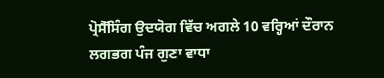ਪ੍ਰੋਸੈੱਸਿੰਗ ਉਦਯੋਗ ਵਿੱਚ ਅਗਲੇ 10 ਵਰ੍ਹਿਆਂ ਦੌਰਾਨ ਲਗਭਗ ਪੰਜ ਗੁਣਾ ਵਾਧਾ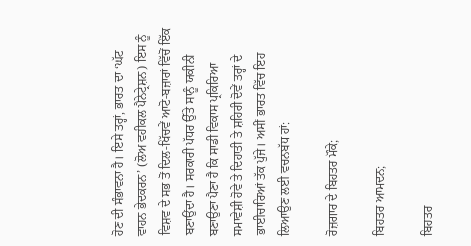ਹੋਣ ਦੀ ਸੰਭਾਵਨਾ ਹੈ। ਇਸੇ ਤਰ੍ਹਾਂ, ਭਾਰਤ ਦਾ ‘ਘੱਟ ਵਾਹਨ ਭੇਦਕਰਨ’ (ਲੋਅ ਵਹੀਕਲ ਪੈਨੇਟ੍ਰੇਸ਼ਨ) ਇਸ ਨੂੰ ਵਿਸ਼ਵ ਦੇ ਸਭ ਤੋਂ ਦਿਲ-ਖਿੱਚਵੇਂ ਆਟੋ-ਬਜ਼ਾਰਾਂ ਵਿੱਚੋਂ ਇੱਕ ਬਣਾਉਂਦਾ ਹੈ। ਸਰਕਾਰੀ ਪੱਧਰ ਉੱਤੇ ਸਾਨੂੰ ਯਕੀਨੀ ਬਣਾਉਣਾ ਪੈਣਾ ਹੈ ਕਿ ਸਾਡੀ ਵਿਕਾਸ ਪ੍ਰਕਿਰਿਆ ਸਮਾਵੇਸ਼ੀ ਹੋਵੇ ਤੇ ਦਿਹਾਤੀ ਤੇ ਸ਼ਹਿਰੀ ਦੋਵੇਂ ਤਰ੍ਹਾਂ ਦੇ ਭਾਈਚਾਰਿਆਂ ਤੱਕ ਪੁੱਜੇ। ਅਸੀਂ ਭਾਰਤ ਵਿੱਚ ਇਹ ਲਿਆਉਣ ਲਈ ਵਚਨਬੱਧ ਹਾਂ:

ਰੋਜ਼ਗਾਰ ਦੇ ਬਿਹਤਰ ਮੌਕੇ;

ਬਿਹਤਰ ਆਮਦਨ;

ਬਿਹਤਰ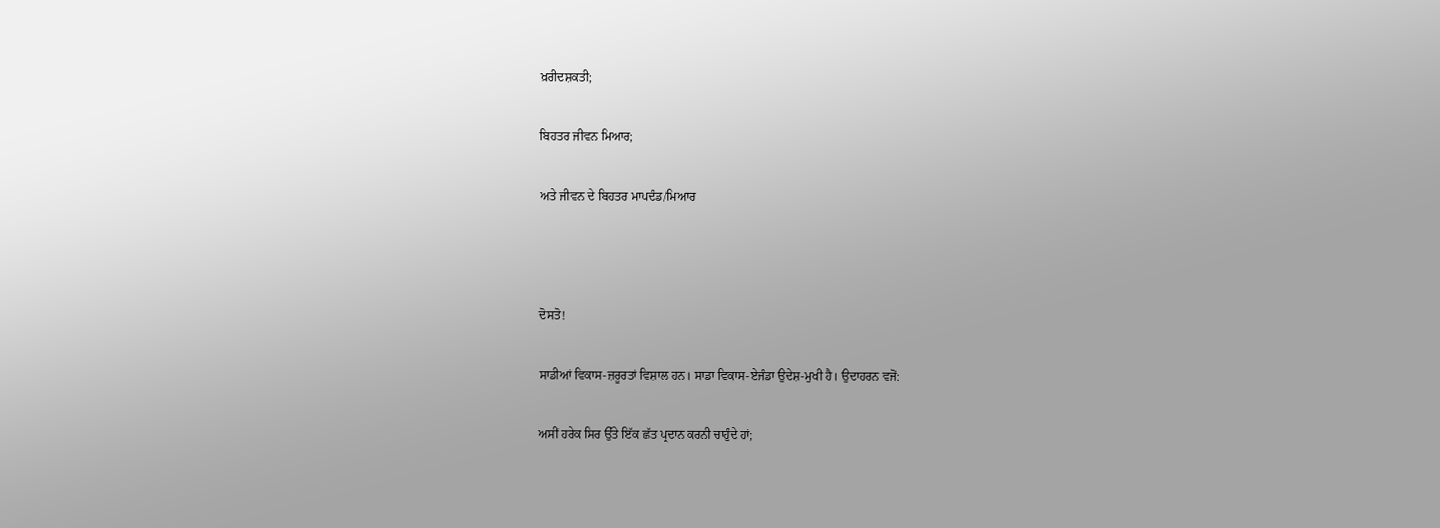ਖ਼ਰੀਦਸ਼ਕਤੀ;

ਬਿਹਤਰ ਜੀਵਨ ਮਿਆਰ;

ਅਤੇ ਜੀਵਨ ਦੇ ਬਿਹਤਰ ਮਾਪਦੰਡ/ਮਿਆਰ



ਦੋਸਤੋ!

ਸਾਡੀਆਂ ਵਿਕਾਸ-ਜ਼ਰੂਰਤਾਂ ਵਿਸ਼ਾਲ ਹਨ। ਸਾਡਾ ਵਿਕਾਸ-ਏਜੰਡਾ ਉਦੇਸ਼-ਮੁਖੀ ਹੈ। ਉਦਾਹਰਨ ਵਜੋਂ:

ਅਸੀਂ ਹਰੇਕ ਸਿਰ ਉੱਤੇ ਇੱਕ ਛੱਤ ਪ੍ਰਦਾਨ ਕਰਨੀ ਚਾਹੁੰਦੇ ਹਾਂ;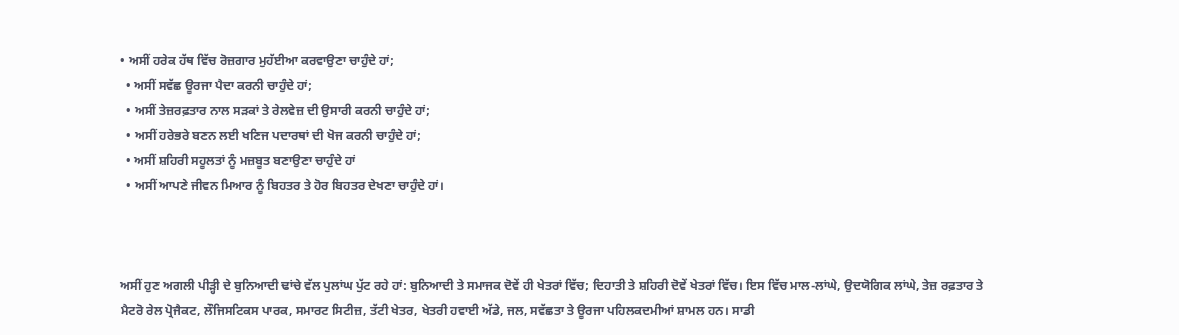• ਅਸੀਂ ਹਰੇਕ ਹੱਥ ਵਿੱਚ ਰੋਜ਼ਗਾਰ ਮੁਹੱਈਆ ਕਰਵਾਉਣਾ ਚਾਹੁੰਦੇ ਹਾਂ;
  • ਅਸੀਂ ਸਵੱਛ ਊਰਜਾ ਪੈਦਾ ਕਰਨੀ ਚਾਹੁੰਦੇ ਹਾਂ;
  • ਅਸੀਂ ਤੇਜ਼ਰਫ਼ਤਾਰ ਨਾਲ ਸੜਕਾਂ ਤੇ ਰੇਲਵੇਜ਼ ਦੀ ਉਸਾਰੀ ਕਰਨੀ ਚਾਹੁੰਦੇ ਹਾਂ;
  • ਅਸੀਂ ਹਰੇਭਰੇ ਬਣਨ ਲਈ ਖਣਿਜ ਪਦਾਰਥਾਂ ਦੀ ਖੋਜ ਕਰਨੀ ਚਾਹੁੰਦੇ ਹਾਂ;
  • ਅਸੀਂ ਸ਼ਹਿਰੀ ਸਹੂਲਤਾਂ ਨੂੰ ਮਜ਼ਬੂਤ ਬਣਾਉਣਾ ਚਾਹੁੰਦੇ ਹਾਂ
  • ਅਸੀਂ ਆਪਣੇ ਜੀਵਨ ਮਿਆਰ ਨੂੰ ਬਿਹਤਰ ਤੇ ਹੋਰ ਬਿਹਤਰ ਦੇਖਣਾ ਚਾਹੁੰਦੇ ਹਾਂ।



ਅਸੀਂ ਹੁਣ ਅਗਲੀ ਪੀੜ੍ਹੀ ਦੇ ਬੁਨਿਆਦੀ ਢਾਂਚੇ ਵੱਲ ਪੁਲਾਂਘ ਪੁੱਟ ਰਹੇ ਹਾਂ: ਬੁਨਿਆਦੀ ਤੇ ਸਮਾਜਕ ਦੋਵੇਂ ਹੀ ਖੇਤਰਾਂ ਵਿੱਚ; ਦਿਹਾਤੀ ਤੇ ਸ਼ਹਿਰੀ ਦੋਵੇਂ ਖੇਤਰਾਂ ਵਿੱਚ। ਇਸ ਵਿੱਚ ਮਾਲ-ਲਾਂਘੇ, ਉਦਯੋਗਿਕ ਲਾਂਘੇ, ਤੇਜ਼ ਰਫ਼ਤਾਰ ਤੇ ਮੈਟਰੋ ਰੇਲ ਪ੍ਰੋਜੈਕਟ, ਲੌਜਿਸਟਿਕਸ ਪਾਰਕ, ਸਮਾਰਟ ਸਿਟੀਜ਼, ਤੱਟੀ ਖੇਤਰ, ਖੇਤਰੀ ਹਵਾਈ ਅੱਡੇ, ਜਲ, ਸਵੱਛਤਾ ਤੇ ਊਰਜਾ ਪਹਿਲਕਦਮੀਆਂ ਸ਼ਾਮਲ ਹਨ। ਸਾਡੀ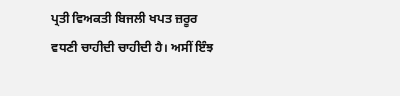ਪ੍ਰਤੀ ਵਿਅਕਤੀ ਬਿਜਲੀ ਖਪਤ ਜ਼ਰੂਰ ਵਧਣੀ ਚਾਹੀਦੀ ਚਾਹੀਦੀ ਹੈ। ਅਸੀਂ ਇੰਝ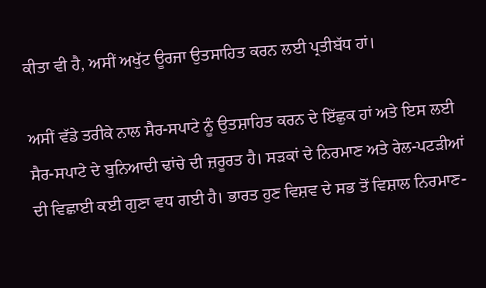ਕੀਤਾ ਵੀ ਹੈ, ਅਸੀਂ ਅਖੁੱਟ ਊਰਜਾ ਉਤਸਾਹਿਤ ਕਰਨ ਲਈ ਪ੍ਰਤੀਬੱਧ ਹਾਂ।

ਅਸੀਂ ਵੱਡੇ ਤਰੀਕੇ ਨਾਲ ਸੈਰ-ਸਪਾਟੇ ਨੂੰ ਉਤਸ਼ਾਹਿਤ ਕਰਨ ਦੇ ਇੱਛੁਕ ਹਾਂ ਅਤੇ ਇਸ ਲਈ ਸੈਰ-ਸਪਾਟੇ ਦੇ ਬੁਨਿਆਦੀ ਢਾਂਚੇ ਦੀ ਜ਼ਰੂਰਤ ਹੈ। ਸੜਕਾਂ ਦੇ ਨਿਰਮਾਣ ਅਤੇ ਰੇਲ-ਪਟੜੀਆਂ ਦੀ ਵਿਛਾਈ ਕਈ ਗੁਣਾ ਵਧ ਗਈ ਹੈ। ਭਾਰਤ ਹੁਣ ਵਿਸ਼ਵ ਦੇ ਸਭ ਤੋਂ ਵਿਸ਼ਾਲ ਨਿਰਮਾਣ-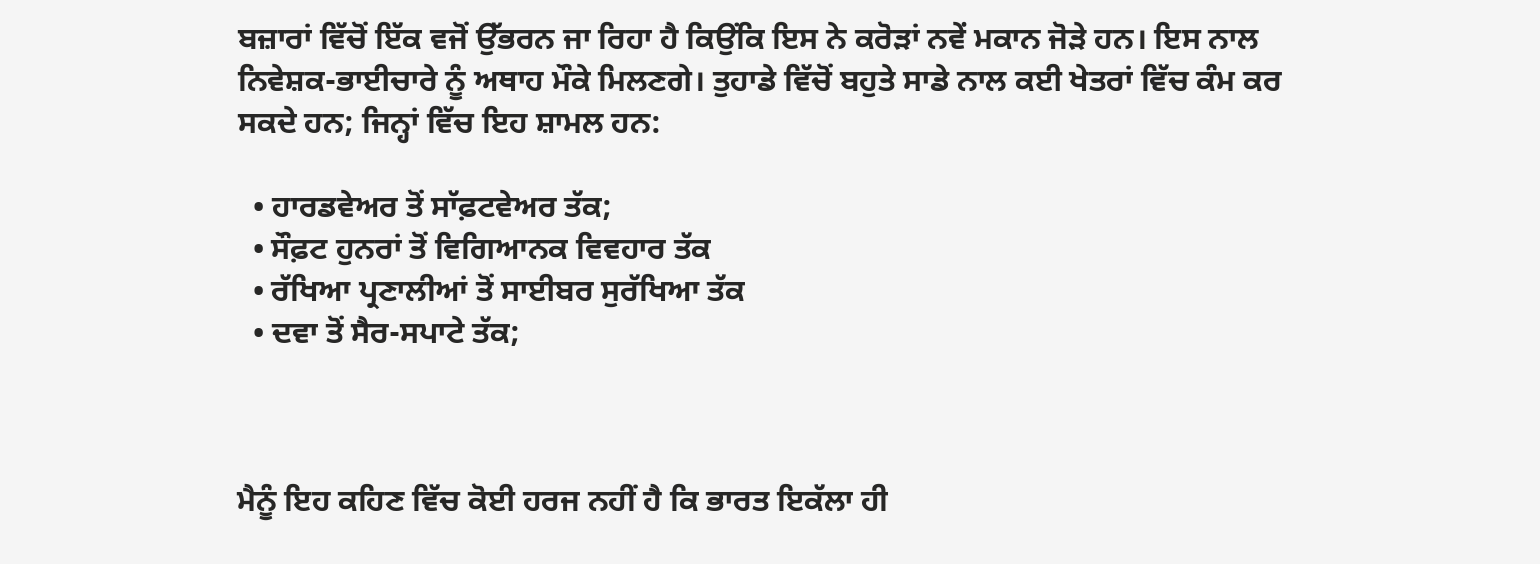ਬਜ਼ਾਰਾਂ ਵਿੱਚੋਂ ਇੱਕ ਵਜੋਂ ਉੱਭਰਨ ਜਾ ਰਿਹਾ ਹੈ ਕਿਉਂਕਿ ਇਸ ਨੇ ਕਰੋੜਾਂ ਨਵੇਂ ਮਕਾਨ ਜੋੜੇ ਹਨ। ਇਸ ਨਾਲ ਨਿਵੇਸ਼ਕ-ਭਾਈਚਾਰੇ ਨੂੰ ਅਥਾਹ ਮੌਕੇ ਮਿਲਣਗੇ। ਤੁਹਾਡੇ ਵਿੱਚੋਂ ਬਹੁਤੇ ਸਾਡੇ ਨਾਲ ਕਈ ਖੇਤਰਾਂ ਵਿੱਚ ਕੰਮ ਕਰ ਸਕਦੇ ਹਨ; ਜਿਨ੍ਹਾਂ ਵਿੱਚ ਇਹ ਸ਼ਾਮਲ ਹਨ:

  • ਹਾਰਡਵੇਅਰ ਤੋਂ ਸਾੱਫ਼ਟਵੇਅਰ ਤੱਕ;
  • ਸੌਫ਼ਟ ਹੁਨਰਾਂ ਤੋਂ ਵਿਗਿਆਨਕ ਵਿਵਹਾਰ ਤੱਕ
  • ਰੱਖਿਆ ਪ੍ਰਣਾਲੀਆਂ ਤੋਂ ਸਾਈਬਰ ਸੁਰੱਖਿਆ ਤੱਕ
  • ਦਵਾ ਤੋਂ ਸੈਰ-ਸਪਾਟੇ ਤੱਕ;



ਮੈਨੂੰ ਇਹ ਕਹਿਣ ਵਿੱਚ ਕੋਈ ਹਰਜ ਨਹੀਂ ਹੈ ਕਿ ਭਾਰਤ ਇਕੱਲਾ ਹੀ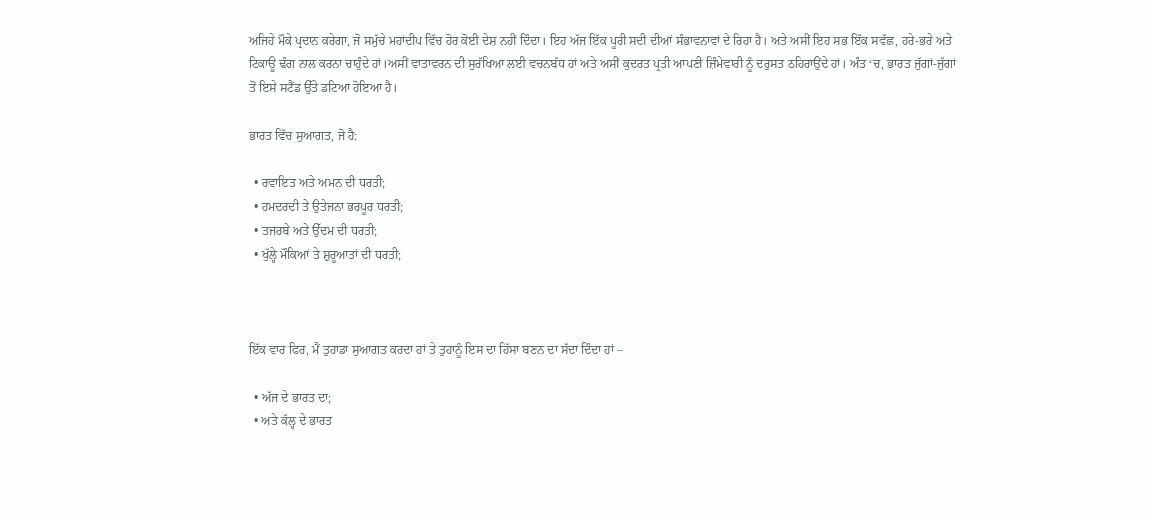ਅਜਿਹੇ ਮੌਕੇ ਪ੍ਰਦਾਨ ਕਰੇਗਾ, ਜੋ ਸਮੁੱਚੇ ਮਹਾਂਦੀਪ ਵਿੱਚ ਹੋਰ ਕੋਈ ਦੇਸ਼ ਨਹੀਂ ਦਿੰਦਾ। ਇਹ ਅੱਜ ਇੱਕ ਪੂਰੀ ਸਦੀ ਦੀਆਂ ਸੰਭਾਵਨਾਵਾਂ ਦੇ ਰਿਹਾ ਹੈ। ਅਤੇ ਅਸੀਂ ਇਹ ਸਭ ਇੱਕ ਸਵੱਛ, ਹਰੇ-ਭਰੇ ਅਤੇ ਟਿਕਾਊ ਢੰਗ ਨਾਲ ਕਰਨਾ ਚਾਹੁੰਦੇ ਹਾਂ।ਅਸੀਂ ਵਾਤਾਵਰਨ ਦੀ ਸੁਰੱਖਿਆ ਲਈ ਵਚਨਬੱਧ ਹਾਂ ਅਤੇ ਅਸੀਂ ਕੁਦਰਤ ਪ੍ਰਤੀ ਆਪਣੀ ਜ਼ਿੰਮੇਵਾਰੀ ਨੂੰ ਦਰੁਸਤ ਠਹਿਰਾਉਂਦੇ ਹਾਂ। ਅੰਤ ‘ਚ, ਭਾਰਤ ਜੁੱਗਾਂ-ਜੁੱਗਾਂ ਤੋਂ ਇਸੇ ਸਟੈਂਡ ਉੱਤੇ ਡਟਿਆ ਹੋਇਆ ਹੈ।

ਭਾਰਤ ਵਿੱਚ ਸੁਆਗਤ, ਜੋ ਹੈ:

  • ਰਵਾਇਤ ਅਤੇ ਅਮਨ ਦੀ ਧਰਤੀ;
  • ਹਮਦਰਦੀ ਤੇ ਉਤੇਜਨਾ ਭਰਪੂਰ ਧਰਤੀ;
  • ਤਜਰਬੇ ਅਤੇ ਉੱਦਮ ਦੀ ਧਰਤੀ;
  • ਖੁੱਲ੍ਹੇ ਮੌਕਿਆਂ ਤੇ ਸ਼ੁਰੂਆਤਾਂ ਦੀ ਧਰਤੀ;



ਇੱਕ ਵਾਰ ਫਿਰ, ਮੈਂ ਤੁਹਾਡਾ ਸੁਆਗਤ ਕਰਦਾ ਹਾਂ ਤੇ ਤੁਹਾਨੂੰ ਇਸ ਦਾ ਹਿੱਸਾ ਬਣਨ ਦਾ ਸੱਦਾ ਦਿੰਦਾ ਹਾਂ –

  • ਅੱਜ ਦੇ ਭਾਰਤ ਦਾ;
  • ਅਤੇ ਕੱਲ੍ਹ ਦੇ ਭਾਰਤ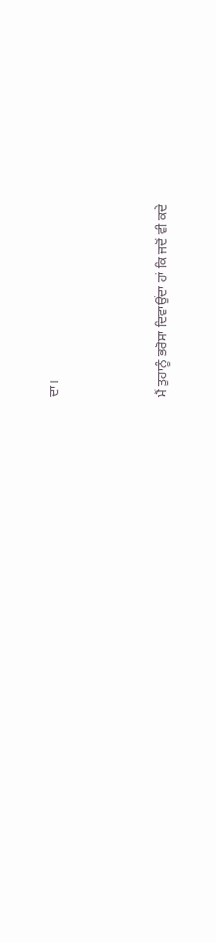ਦਾ।



ਮੈਂ ਤੁਹਾਨੂੰ ਭਰੋਸਾ ਦਿਵਾਉਂਦਾ ਹਾਂ ਕਿ ਜਦੋਂ ਵੀ ਕਦੇ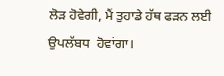ਲੋੜ ਹੋਵੇਗੀ, ਮੈਂ ਤੁਹਾਡੇ ਹੱਥ ਫੜਨ ਲਈ ਉਪਲੱਬਧ  ਹੋਵਾਂਗਾ।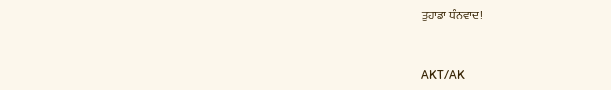ਤੁਹਾਡਾ ਧੰਨਵਾਦ!



AKT/AK